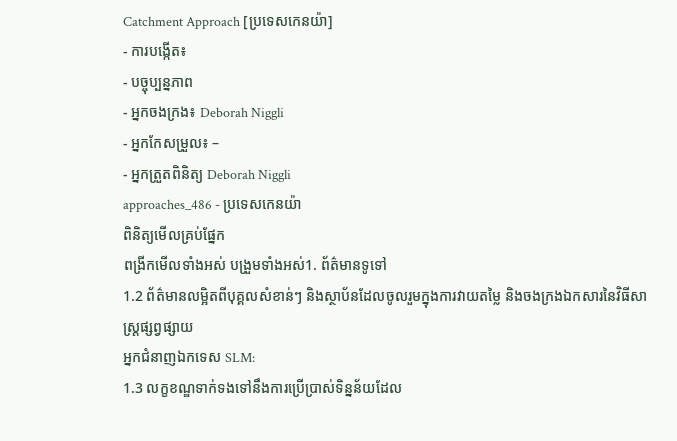Catchment Approach [ប្រទេសកេនយ៉ា]
- ការបង្កើត៖
- បច្ចុប្បន្នភាព
- អ្នកចងក្រង៖ Deborah Niggli
- អ្នកកែសម្រួល៖ –
- អ្នកត្រួតពិនិត្យ Deborah Niggli
approaches_486 - ប្រទេសកេនយ៉ា
ពិនិត្យមើលគ្រប់ផ្នែក
ពង្រីកមើលទាំងអស់ បង្រួមទាំងអស់1. ព័ត៌មានទូទៅ
1.2 ព័ត៌មានលម្អិតពីបុគ្គលសំខាន់ៗ និងស្ថាប័នដែលចូលរួមក្នុងការវាយតម្លៃ និងចងក្រងឯកសារនៃវិធីសាស្ត្រផ្សព្វផ្សាយ
អ្នកជំនាញឯកទេស SLM:
1.3 លក្ខខណ្ឌទាក់ទងទៅនឹងការប្រើប្រាស់ទិន្នន័យដែល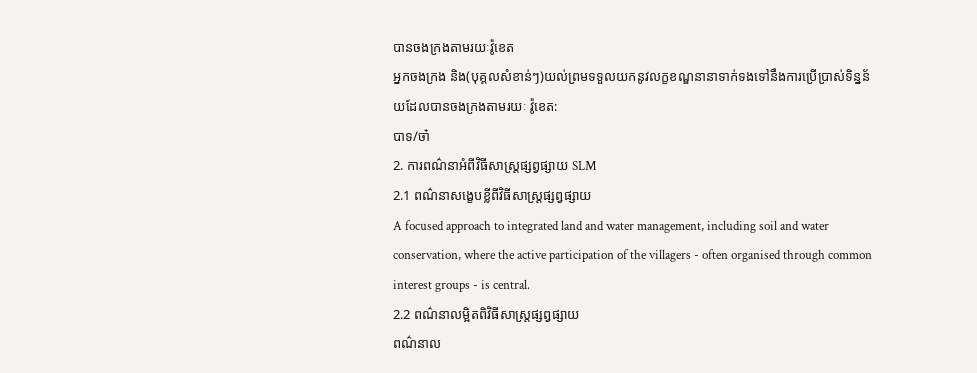បានចងក្រងតាមរយៈវ៉ូខេត
អ្នកចងក្រង និង(បុគ្គលសំខាន់ៗ)យល់ព្រមទទួលយកនូវលក្ខខណ្ឌនានាទាក់ទងទៅនឹងការប្រើប្រាស់ទិន្នន័យដែលបានចងក្រងតាមរយៈ វ៉ូខេត:
បាទ/ចា៎
2. ការពណ៌នាអំពីវិធីសាស្ត្រផ្សព្វផ្សាយ SLM
2.1 ពណ៌នាសង្ខេបខ្លីពីវិធីសាស្ត្រផ្សព្វផ្សាយ
A focused approach to integrated land and water management, including soil and water conservation, where the active participation of the villagers - often organised through common interest groups - is central.
2.2 ពណ៌នាលម្អិតពិវិធីសាស្ត្រផ្សព្វផ្សាយ
ពណ៌នាល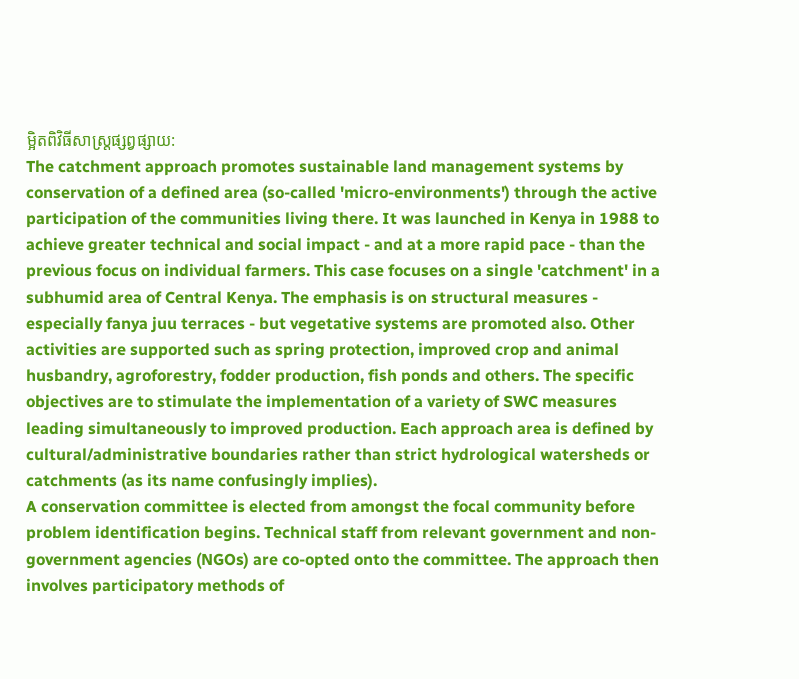ម្អិតពិវិធីសាស្ត្រផ្សព្វផ្សាយ:
The catchment approach promotes sustainable land management systems by conservation of a defined area (so-called 'micro-environments') through the active participation of the communities living there. It was launched in Kenya in 1988 to achieve greater technical and social impact - and at a more rapid pace - than the previous focus on individual farmers. This case focuses on a single 'catchment' in a subhumid area of Central Kenya. The emphasis is on structural measures - especially fanya juu terraces - but vegetative systems are promoted also. Other activities are supported such as spring protection, improved crop and animal husbandry, agroforestry, fodder production, fish ponds and others. The specific objectives are to stimulate the implementation of a variety of SWC measures leading simultaneously to improved production. Each approach area is defined by cultural/administrative boundaries rather than strict hydrological watersheds or catchments (as its name confusingly implies).
A conservation committee is elected from amongst the focal community before problem identification begins. Technical staff from relevant government and non-government agencies (NGOs) are co-opted onto the committee. The approach then involves participatory methods of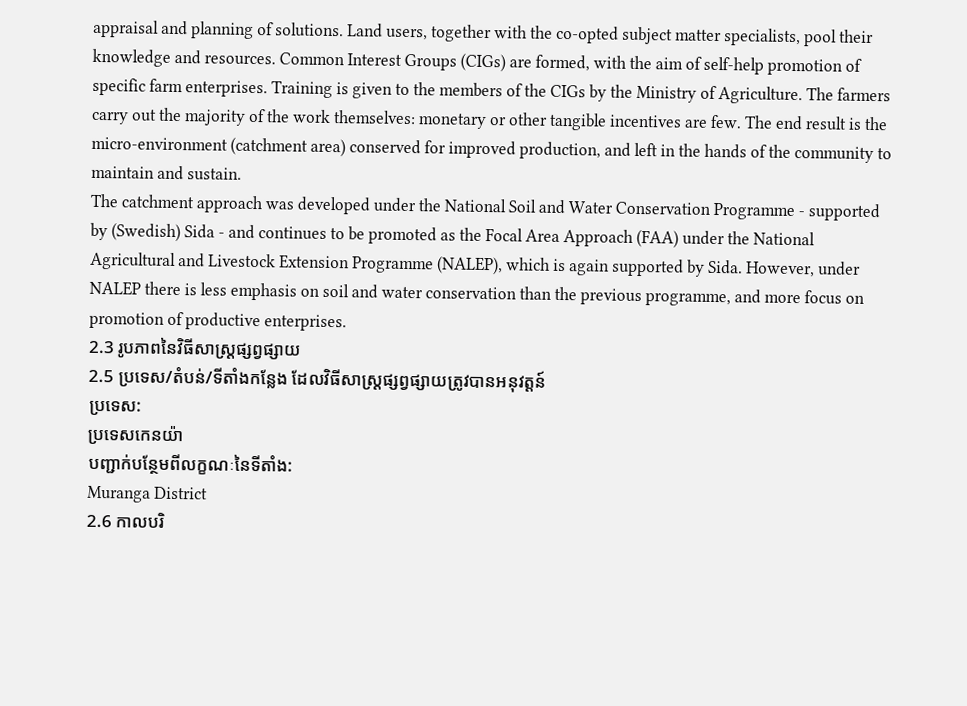appraisal and planning of solutions. Land users, together with the co-opted subject matter specialists, pool their knowledge and resources. Common Interest Groups (CIGs) are formed, with the aim of self-help promotion of specific farm enterprises. Training is given to the members of the CIGs by the Ministry of Agriculture. The farmers carry out the majority of the work themselves: monetary or other tangible incentives are few. The end result is the micro-environment (catchment area) conserved for improved production, and left in the hands of the community to maintain and sustain.
The catchment approach was developed under the National Soil and Water Conservation Programme - supported by (Swedish) Sida - and continues to be promoted as the Focal Area Approach (FAA) under the National Agricultural and Livestock Extension Programme (NALEP), which is again supported by Sida. However, under NALEP there is less emphasis on soil and water conservation than the previous programme, and more focus on promotion of productive enterprises.
2.3 រូបភាពនៃវិធីសាស្ត្រផ្សព្វផ្សាយ
2.5 ប្រទេស/តំបន់/ទីតាំងកន្លែង ដែលវិធីសាស្ត្រផ្សព្វផ្សាយត្រូវបានអនុវត្តន៍
ប្រទេស:
ប្រទេសកេនយ៉ា
បញ្ជាក់បន្ថែមពីលក្ខណៈនៃទីតាំង:
Muranga District
2.6 កាលបរិ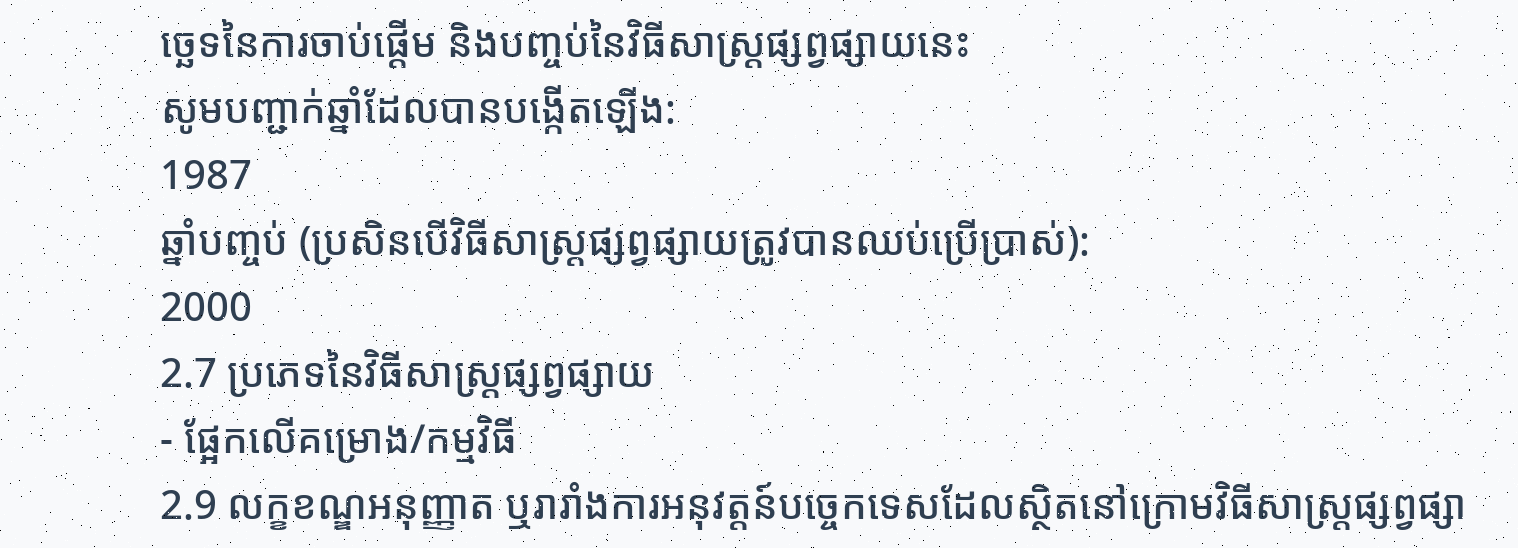ច្ឆេទនៃការចាប់ផ្តើម និងបញ្ចប់នៃវិធីសាស្រ្តផ្សព្វផ្សាយនេះ
សូមបញ្ជាក់ឆ្នាំដែលបានបង្កើតឡើង:
1987
ឆ្នាំបញ្ចប់ (ប្រសិនបើវិធីសាស្ត្រផ្សព្វផ្សាយត្រូវបានឈប់ប្រើប្រាស់):
2000
2.7 ប្រភេទនៃវិធីសាស្ត្រផ្សព្វផ្សាយ
- ផ្អែកលើគម្រោង/កម្មវិធី
2.9 លក្ខខណ្ឌអនុញ្ញាត ឬរារាំងការអនុវត្តន៍បច្ចេកទេសដែលស្ថិតនៅក្រោមវិធីសាស្រ្តផ្សព្វផ្សា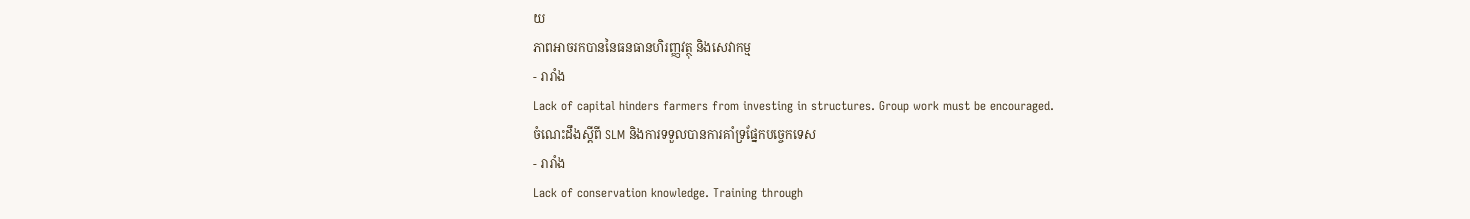យ
ភាពអាចរកបាននៃធនធានហិរញ្ញវត្ថុ និងសេវាកម្ម
- រារាំង
Lack of capital hinders farmers from investing in structures. Group work must be encouraged.
ចំណេះដឹងស្តីពី SLM និងការទទួលបានការគាំទ្រផ្នែកបច្ចេកទេស
- រារាំង
Lack of conservation knowledge. Training through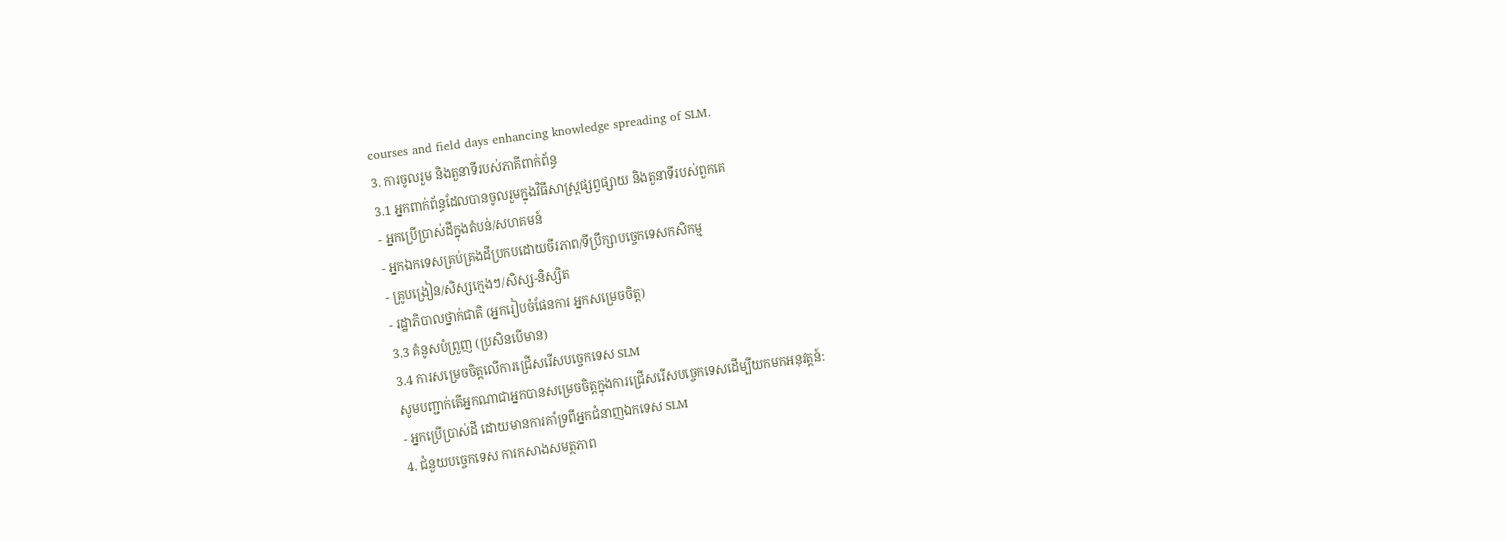courses and field days enhancing knowledge spreading of SLM.
3. ការចូលរួម និងតួនាទីរបស់ភាគីពាក់ព័ន្ធ
3.1 អ្នកពាក់ព័ន្ធដែលបានចូលរួមក្នុងវិធីសាស្ត្រផ្សព្វផ្សាយ និងតួនាទីរបស់ពួកគេ
- អ្នកប្រើប្រាស់ដីក្នុងតំបន់/សហគមន៍
- អ្នកឯកទេសគ្រប់គ្រងដីប្រកបដោយចីរភាព/ទីប្រឹក្សាបច្ចេកទេសកសិកម្ម
- គ្រូបង្រៀន/សិស្សក្មេងៗ/សិស្ស-និស្សិត
- រដ្ឋាភិបាលថ្នាក់ជាតិ (អ្នករៀបចំផែនការ អ្នកសម្រេចចិត្ត)
3.3 គំនូសបំព្រួញ (ប្រសិនបើមាន)
3.4 ការសម្រេចចិត្តលើការជ្រើសរើសបច្ចេកទេស SLM
សូមបញ្ជាក់តើអ្នកណាជាអ្នកបានសម្រេចចិត្តក្នុងការជ្រើសរើសបច្ចេកទេសដើម្បីយកមកអនុវត្តន៍:
- អ្នកប្រើប្រាស់ដី ដោយមានការគាំទ្រពីអ្នកជំនាញឯកទេស SLM
4. ជំនួយបច្ចេកទេស ការកសាងសមត្ថភាព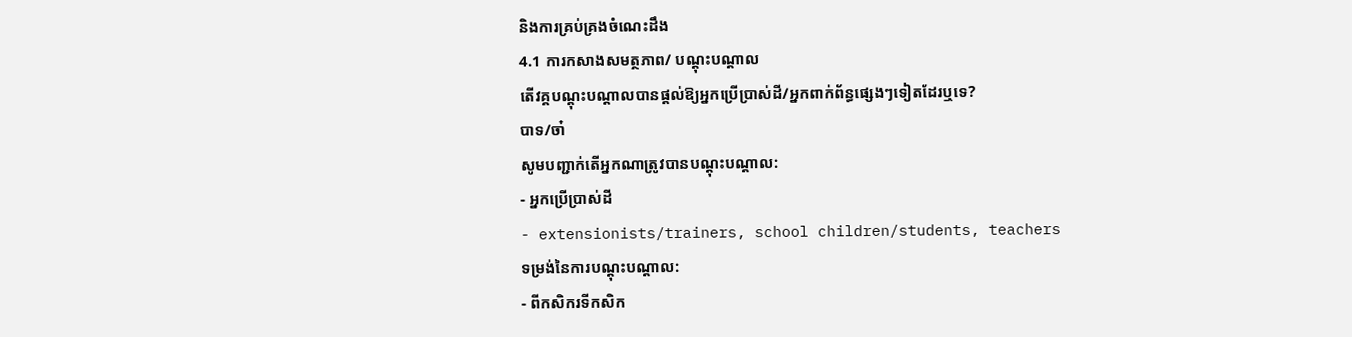និងការគ្រប់គ្រងចំណេះដឹង
4.1 ការកសាងសមត្ថភាព/ បណ្តុះបណ្តាល
តើវគ្គបណ្តុះបណ្តាលបានផ្តល់ឱ្យអ្នកប្រើប្រាស់ដី/អ្នកពាក់ព័ន្ធផ្សេងៗទៀតដែរឬទេ?
បាទ/ចា៎
សូមបញ្ជាក់តើអ្នកណាត្រូវបានបណ្តុះបណ្តាល:
- អ្នកប្រើប្រាស់ដី
- extensionists/trainers, school children/students, teachers
ទម្រង់នៃការបណ្តុះបណ្តាល:
- ពីកសិករទីកសិក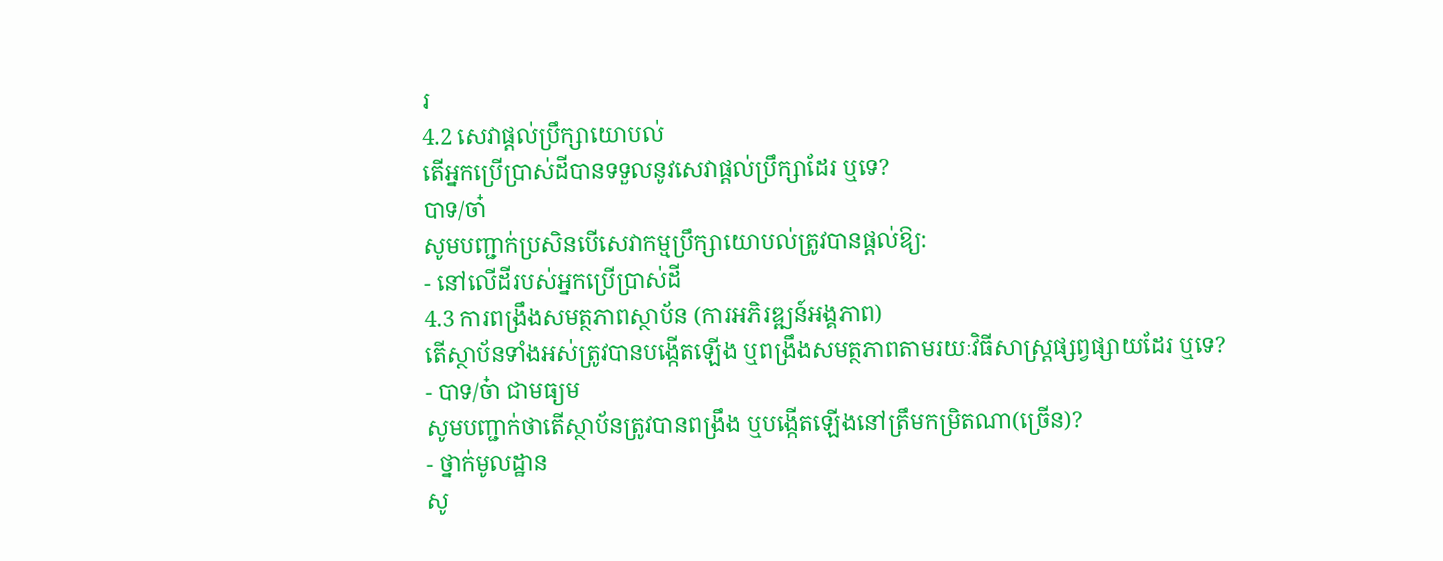រ
4.2 សេវាផ្តល់ប្រឹក្សាយោបល់
តើអ្នកប្រើប្រាស់ដីបានទទួលនូវសេវាផ្តល់ប្រឹក្សាដែរ ឬទេ?
បាទ/ចា៎
សូមបញ្ជាក់ប្រសិនបើសេវាកម្មប្រឹក្សាយោបល់ត្រូវបានផ្តល់ឱ្យ:
- នៅលើដីរបស់អ្នកប្រើប្រាស់ដី
4.3 ការពង្រឹងសមត្ថភាពស្ថាប័ន (ការអភិរឌ្ឍន៍អង្គភាព)
តើស្ថាប័នទាំងអស់ត្រូវបានបង្កើតឡើង ឬពង្រឹងសមត្ថភាពតាមរយៈវិធីសាស្ត្រផ្សព្វផ្សាយដែរ ឬទេ?
- បាទ/ច៎ា ជាមធ្យម
សូមបញ្ជាក់ថាតើស្ថាប័នត្រូវបានពង្រឹង ឬបង្កើតឡើងនៅត្រឹមកម្រិតណា(ច្រើន)?
- ថ្នាក់មូលដ្ឋាន
សូ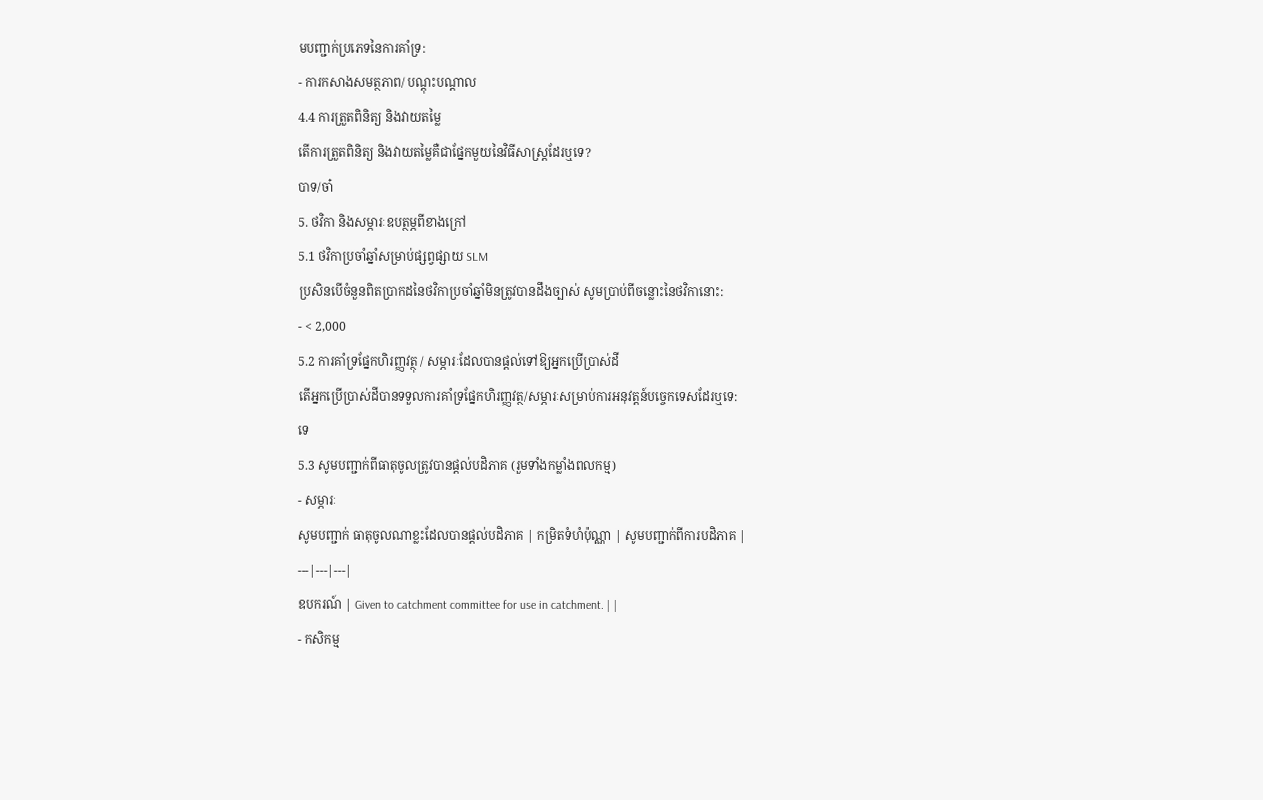មបញ្ជាក់ប្រភេទនៃការគាំទ្រ:
- ការកសាងសមត្ថភាព/ បណ្តុះបណ្តាល
4.4 ការត្រួតពិនិត្យ និងវាយតម្លៃ
តើការត្រួតពិនិត្យ និងវាយតម្លៃគឺជាផ្នែកមួយនៃវិធីសាស្ត្រដែរឬទេ?
បាទ/ចា៎
5. ថវិកា និងសម្ភារៈឧបត្ថម្ភពីខាងក្រៅ
5.1 ថវិកាប្រចាំឆ្នាំសម្រាប់ផ្សព្វផ្សាយ SLM
ប្រសិនបើចំនួនពិតប្រាកដនៃថវិកាប្រចាំឆ្នាំមិនត្រូវបានដឹងច្បាស់ សូមប្រាប់ពីចន្លោះនៃថវិកានោះ:
- < 2,000
5.2 ការគាំទ្រផ្នែកហិរញ្ញវត្ថុ / សម្ភារៈដែលបានផ្តល់ទៅឱ្យអ្នកប្រើប្រាស់ដី
តើអ្នកប្រើប្រាស់ដីបានទទួលការគាំទ្រផ្នែកហិរញ្ញវត្ថ/សម្ភារៈសម្រាប់ការអនុវត្តន៍បច្ចេកទេសដែរឬទេ:
ទេ
5.3 សូមបញ្ជាក់ពីធាតុចូលត្រូវបានផ្តល់បដិភាគ (រួមទាំងកម្លាំងពលកម្ម)
- សម្ភារៈ
សូមបញ្ជាក់ ធាតុចូលណាខ្លះដែលបានផ្តល់បដិភាគ | កម្រិតទំហំប៉ុណ្ណា | សូមបញ្ជាក់ពីការបដិភាគ |
---|---|---|
ឧបករណ៍ | Given to catchment committee for use in catchment. | |
- កសិកម្ម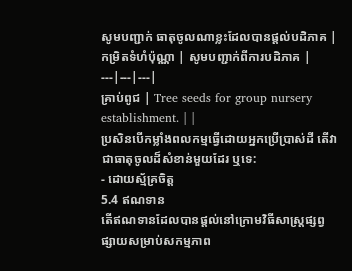សូមបញ្ជាក់ ធាតុចូលណាខ្លះដែលបានផ្តល់បដិភាគ | កម្រិតទំហំប៉ុណ្ណា | សូមបញ្ជាក់ពីការបដិភាគ |
---|---|---|
គ្រាប់ពូជ | Tree seeds for group nursery establishment. | |
ប្រសិនបើកម្លាំងពលកម្មធ្វើដោយអ្នកប្រើប្រាស់ដី តើវាជាធាតុចូលដ៏សំខាន់មួយដែរ ឬទេ:
- ដោយស្ម័គ្រចិត្ត
5.4 ឥណទាន
តើឥណទានដែលបានផ្តល់នៅក្រោមវិធីសាស្ត្រផ្សព្វផ្សាយសម្រាប់សកម្មភាព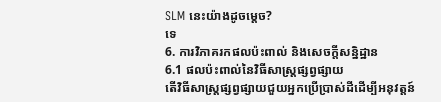SLM នេះយ៉ាងដូចម្តេច?
ទេ
6. ការវិភាគរកផលប៉ះពាល់ និងសេចក្តីសន្និដ្ឋាន
6.1 ផលប៉ះពាល់នៃវិធីសាស្ត្រផ្សព្វផ្សាយ
តើវិធីសាស្ត្រផ្សព្វផ្សាយជួយអ្នកប្រើប្រាស់ដីដើម្បីអនុវត្តន៍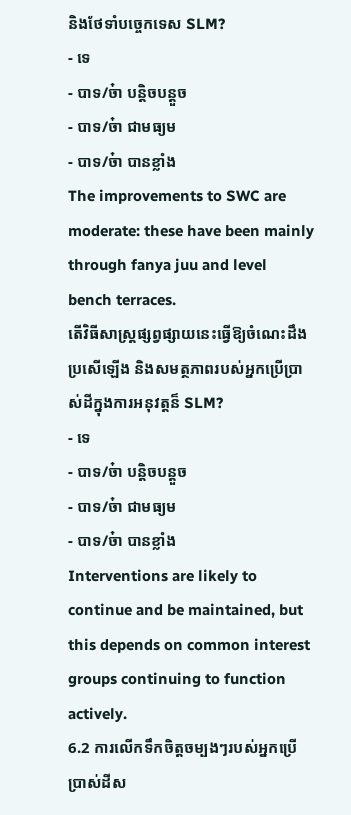និងថែទាំបច្ចេកទេស SLM?
- ទេ
- បាទ/ច៎ា បន្តិចបន្តួច
- បាទ/ច៎ា ជាមធ្យម
- បាទ/ច៎ា បានខ្លាំង
The improvements to SWC are moderate: these have been mainly through fanya juu and level bench terraces.
តើវិធីសាស្ត្រផ្សព្វផ្សាយនេះធ្វើឱ្យចំណេះដឹងប្រសើឡើង និងសមត្ថភាពរបស់អ្នកប្រើប្រាស់ដីក្នុងការអនុវត្តន៏ SLM?
- ទេ
- បាទ/ច៎ា បន្តិចបន្តួច
- បាទ/ច៎ា ជាមធ្យម
- បាទ/ច៎ា បានខ្លាំង
Interventions are likely to continue and be maintained, but this depends on common interest groups continuing to function actively.
6.2 ការលើកទឹកចិត្តចម្បងៗរបស់អ្នកប្រើប្រាស់ដីស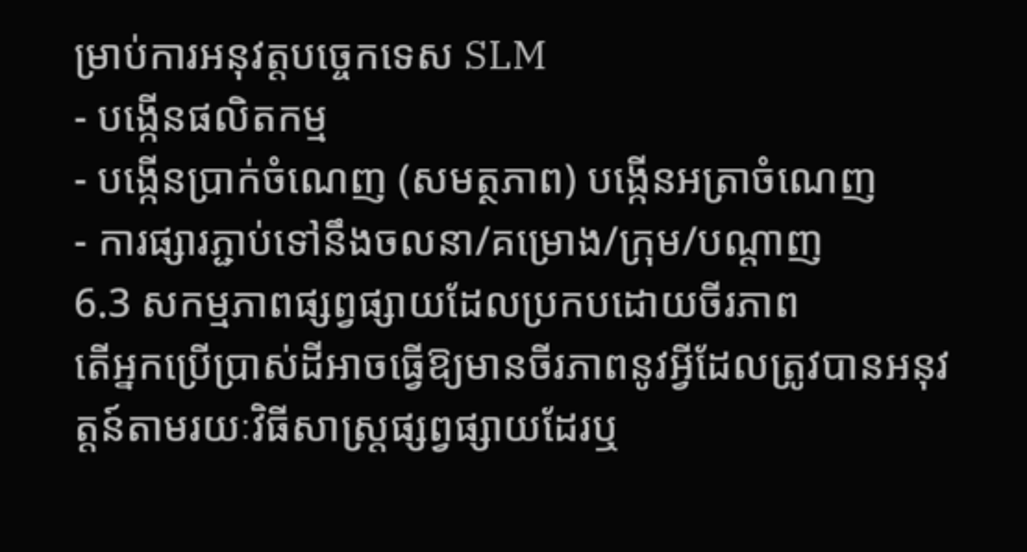ម្រាប់ការអនុវត្តបច្ចេកទេស SLM
- បង្កើនផលិតកម្ម
- បង្កើនប្រាក់ចំណេញ (សមត្ថភាព) បង្កើនអត្រាចំណេញ
- ការផ្សារភ្ជាប់ទៅនឹងចលនា/គម្រោង/ក្រុម/បណ្តាញ
6.3 សកម្មភាពផ្សព្វផ្សាយដែលប្រកបដោយចីរភាព
តើអ្នកប្រើប្រាស់ដីអាចធ្វើឱ្យមានចីរភាពនូវអ្វីដែលត្រូវបានអនុវត្តន៍តាមរយៈវិធីសាស្ត្រផ្សព្វផ្សាយដែរឬ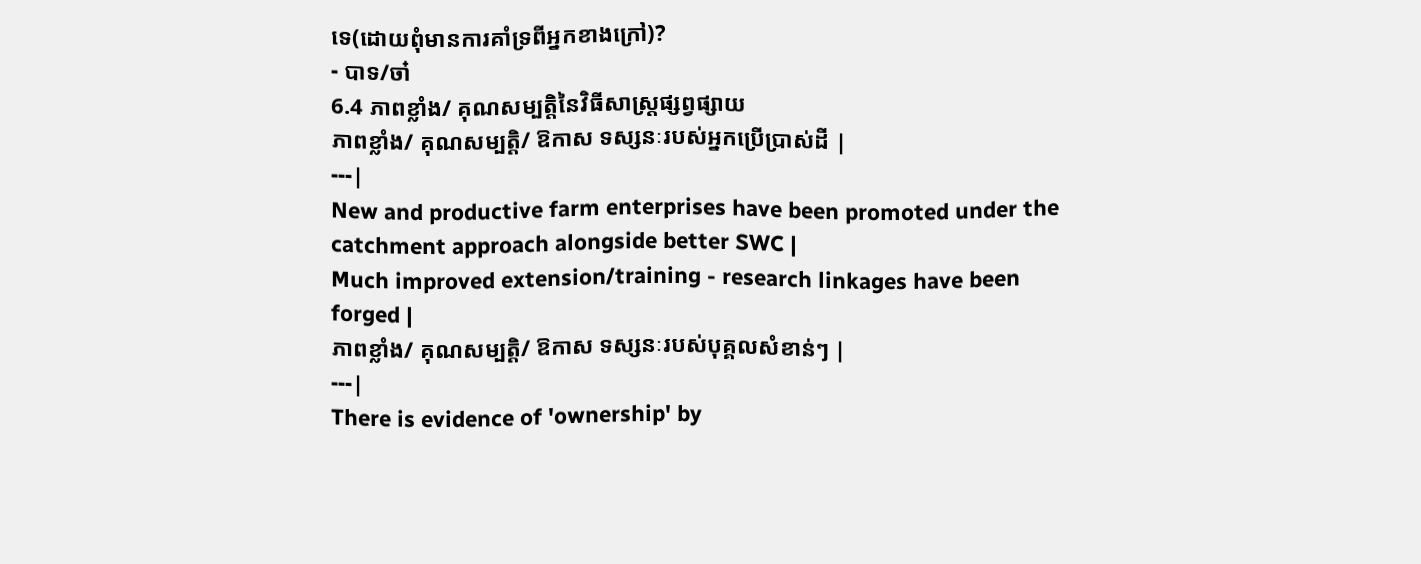ទេ(ដោយពុំមានការគាំទ្រពីអ្នកខាងក្រៅ)?
- បាទ/ចា៎
6.4 ភាពខ្លាំង/ គុណសម្បត្តិនៃវិធីសាស្ត្រផ្សព្វផ្សាយ
ភាពខ្លាំង/ គុណសម្បត្តិ/ ឱកាស ទស្សនៈរបស់អ្នកប្រើប្រាស់ដី |
---|
New and productive farm enterprises have been promoted under the catchment approach alongside better SWC |
Much improved extension/training - research linkages have been forged |
ភាពខ្លាំង/ គុណសម្បត្តិ/ ឱកាស ទស្សនៈរបស់បុគ្គលសំខាន់ៗ |
---|
There is evidence of 'ownership' by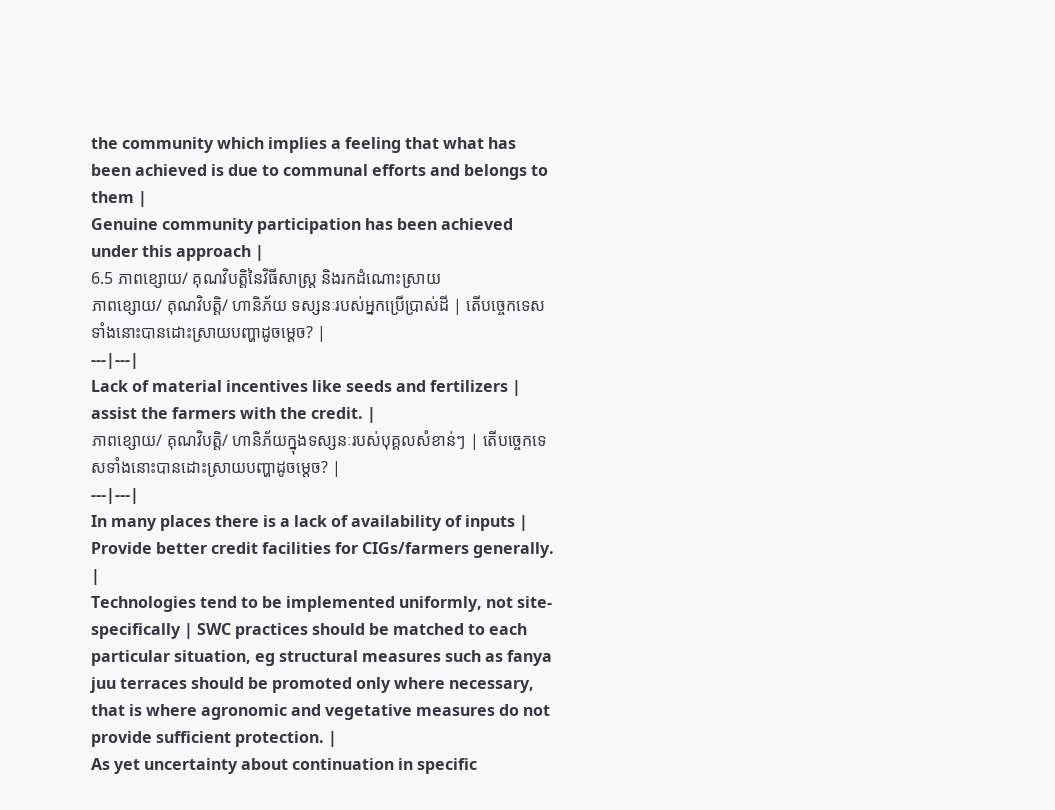the community which implies a feeling that what has been achieved is due to communal efforts and belongs to them |
Genuine community participation has been achieved under this approach |
6.5 ភាពខ្សោយ/ គុណវិបត្តិនៃវិធីសាស្ត្រ និងរកដំណោះស្រាយ
ភាពខ្សោយ/ គុណវិបត្តិ/ ហានិភ័យ ទស្សនៈរបស់អ្នកប្រើប្រាស់ដី | តើបច្ចេកទេសទាំងនោះបានដោះស្រាយបញ្ហាដូចម្តេច? |
---|---|
Lack of material incentives like seeds and fertilizers | assist the farmers with the credit. |
ភាពខ្សោយ/ គុណវិបត្តិ/ ហានិភ័យក្នុងទស្សនៈរបស់បុគ្គលសំខាន់ៗ | តើបច្ចេកទេសទាំងនោះបានដោះស្រាយបញ្ហាដូចម្តេច? |
---|---|
In many places there is a lack of availability of inputs | Provide better credit facilities for CIGs/farmers generally. |
Technologies tend to be implemented uniformly, not site-specifically | SWC practices should be matched to each particular situation, eg structural measures such as fanya juu terraces should be promoted only where necessary, that is where agronomic and vegetative measures do not provide sufficient protection. |
As yet uncertainty about continuation in specific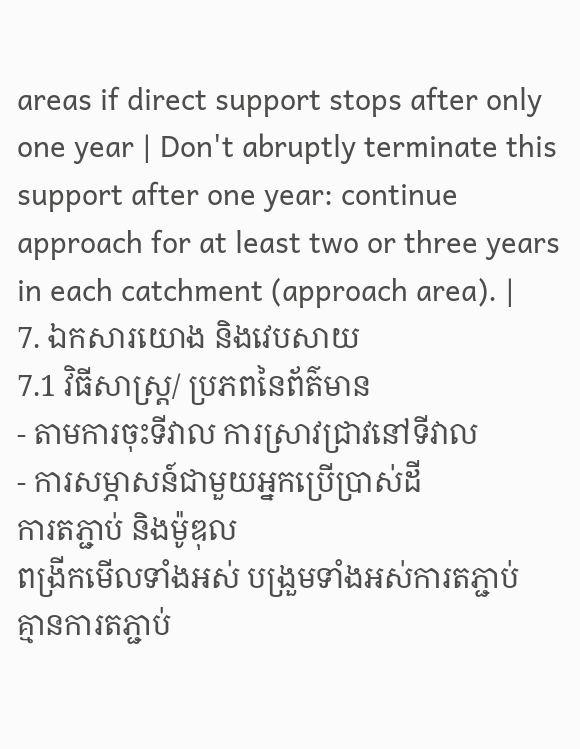areas if direct support stops after only one year | Don't abruptly terminate this support after one year: continue approach for at least two or three years in each catchment (approach area). |
7. ឯកសារយោង និងវេបសាយ
7.1 វិធីសាស្ត្រ/ ប្រភពនៃព័ត៌មាន
- តាមការចុះទីវាល ការស្រាវជ្រាវនៅទីវាល
- ការសម្ភាសន៍ជាមួយអ្នកប្រើប្រាស់ដី
ការតភ្ជាប់ និងម៉ូឌុល
ពង្រីកមើលទាំងអស់ បង្រួមទាំងអស់ការតភ្ជាប់
គ្មានការតភ្ជាប់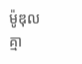ម៉ូឌុល
គ្មា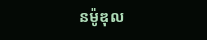នម៉ូឌុល